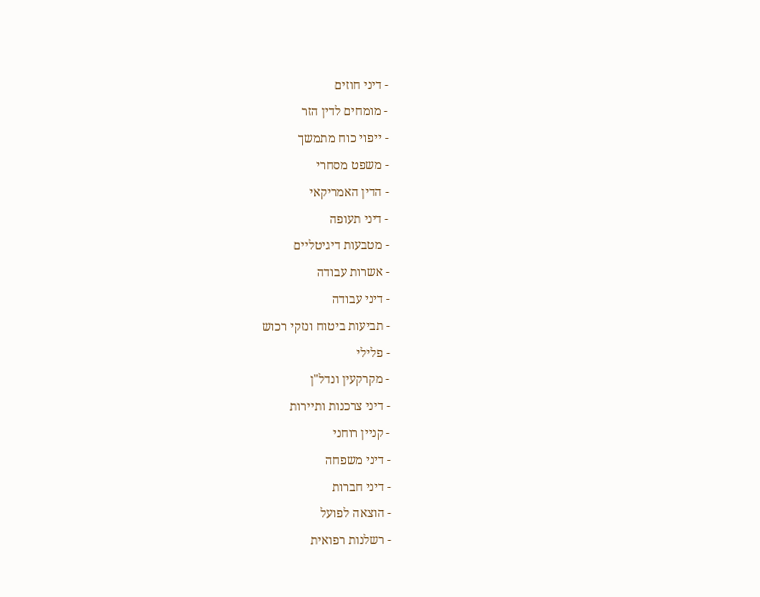- דיני חוזים
- מומחים לדין הזר
- ייפוי כוח מתמשך
- משפט מסחרי
- הדין האמריקאי
- דיני תעופה
- מטבעות דיגיטליים
- אשרות עבודה
- דיני עבודה
- תביעות ביטוח ונזקי רכוש
- פלילי
- מקרקעין ונדל"ן
- דיני צרכנות ותיירות
- קניין רוחני
- דיני משפחה
- דיני חברות
- הוצאה לפועל
- רשלנות רפואית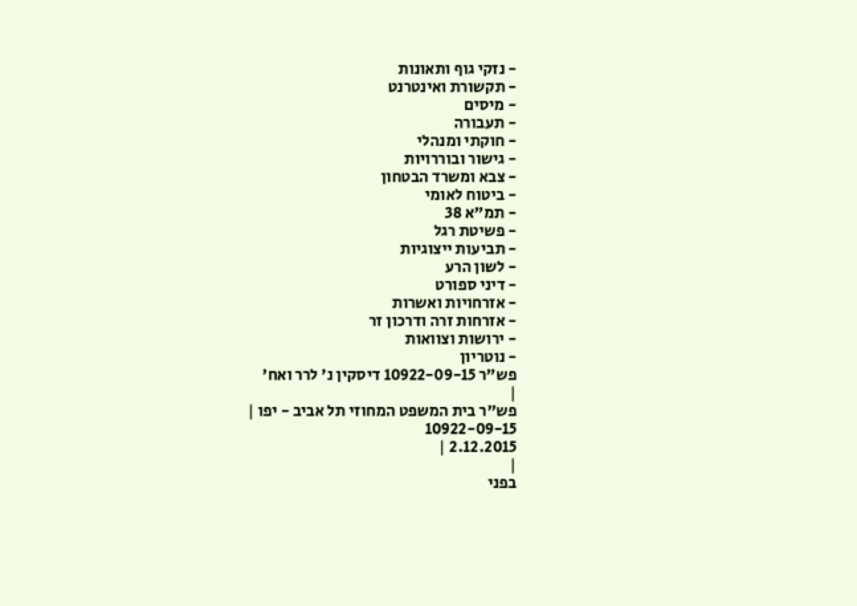- נזקי גוף ותאונות
- תקשורת ואינטרנט
- מיסים
- תעבורה
- חוקתי ומנהלי
- גישור ובוררויות
- צבא ומשרד הבטחון
- ביטוח לאומי
- תמ"א 38
- פשיטת רגל
- תביעות ייצוגיות
- לשון הרע
- דיני ספורט
- אזרחויות ואשרות
- אזרחות זרה ודרכון זר
- ירושות וצוואות
- נוטריון
פש"ר 10922-09-15 דיסקין נ' לרר ואח'
|
פש"ר בית המשפט המחוזי תל אביב - יפו |
10922-09-15
2.12.2015 |
|
בפני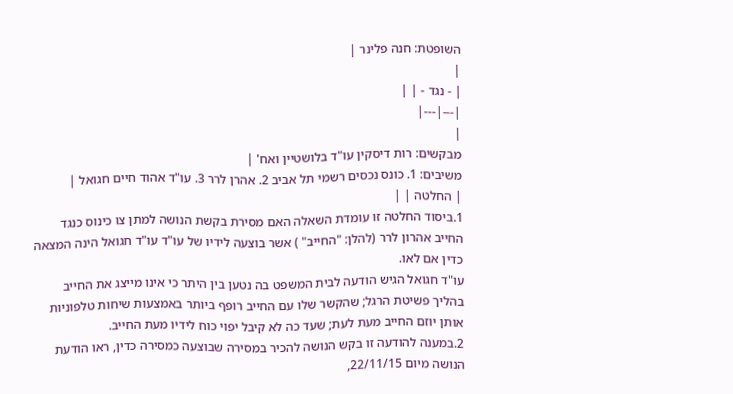השופטת: חנה פלינר |
|
| - נגד - | |
|---|---|
|
מבקשים: רות דיסקין עו"ד בלושטיין ואח' |
משיבים: 1. כונס נכסים רשמי תל אביב 2. אהרן לרר 3. עו"ד אהוד חיים חגואל |
| החלטה | |
1.ביסוד החלטה זו עומדת השאלה האם מסירת בקשת הנושה למתן צו כינוס כנגד החייב אהרון לרר (להלן: "החייב" ) אשר בוצעה לידיו של עו"ד עו"ד חגואל הינה המצאה כדין אם לאו.
עו"ד חגואל הגיש הודעה לבית המשפט בה נטען בין היתר כי אינו מייצג את החייב בהליך פשיטת הרגל; שהקשר שלו עם החייב רופף ביותר באמצעות שיחות טלפוניות אותן יוזם החייב מעת לעת; שעד כה לא קיבל יפוי כוח לידיו מעת החייב.
2.במענה להודעה זו בקש הנושה להכיר במסירה שבוצעה כמסירה כדין, ראו הודעת הנושה מיום 22/11/15,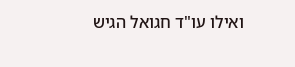ואילו עו"ד חגואל הגיש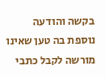בקשה והודעה נוספת בה טען שאינו מורשה לקבל כתבי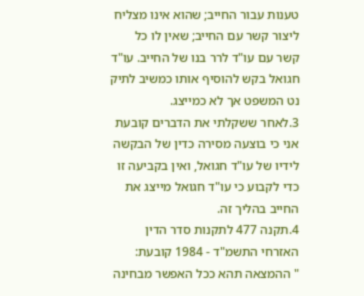טענות עבור החייב; שהוא אינו מצליח ליצור קשר עם החייב; שאין לו כל קשר עם עו"ד לרר בנו של החייב. עו"ד חגואל בקש להוסיף אותו כמשיב לתיק נט המשפט אך לא כמייצג.
3.לאחר ששקלתי את הדברים קובעת אני כי בוצעה מסירה כדין של הבקשה לידיו של עו"ד חגואל, ואין בקביעה זו כדי לקבוע כי עו"ד חגואל מייצג את החייב בהליך זה.
4.תקנה 477 לתקנות סדר הדין האזרחי התשמ"ד - 1984 קובעת:
" ההמצאה תהא ככל האפשר מבחינה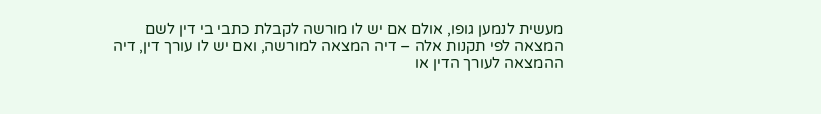מעשית לנמען גופו, אולם אם יש לו מורשה לקבלת כתבי בי דין לשם המצאה לפי תקנות אלה – דיה המצאה למורשה, ואם יש לו עורך דין, דיה ההמצאה לעורך הדין או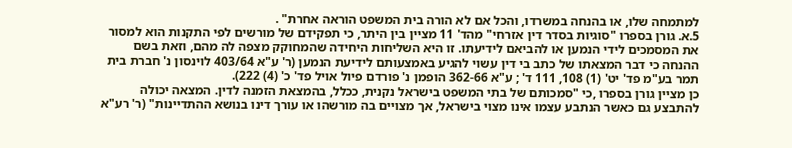למתמחה שלו, או בהנחה במשרדו, והכל אם לא הורה בית המשפט הוראה אחרת" .
5.א. גורן בספרו "סוגיות בסדר דין אזרחי" מהד' 11 מציין בין היתר, כי תפקידם של מורשים לפי התקנות הוא למסור את המסמכים לידי הנמען או להביאם לידיעתו. זו היא השליחות היחידה שהמחוקק מצפה לה מהם, וזאת בשם ההנחה כי דבר המצאתו של כתב בי דין עשוי להגיע באמצעותם לידיעת הנמען (ר' ע"א 403/64 לוינסון נ' חברת בית תמר בע"מ פד' יט' (1) 108, 111 ד' ; ע"א 362-66 הופמן נ' פורדם פיול אויל פד' כ' (4) 222).
כן מציין גורן בספרו ,כי "סמכותם של בתי המשפט בישראל נקנית, ככלל, בהמצאת הזמנה לדין. המצאה יכולה להתבצע גם כאשר הנתבע עצמו אינו מצוי בישראל, אך מצויים בה מורשהו או עורך דינו בנושא ההתדיינות" (ר' רע"א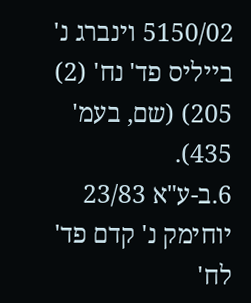5150/02 וינברג נ' בייליס פד' נח' (2) 205) (שם, בעמ' 435).
6.ב-ע"א 23/83 יוחימק נ' קדם פד' לח'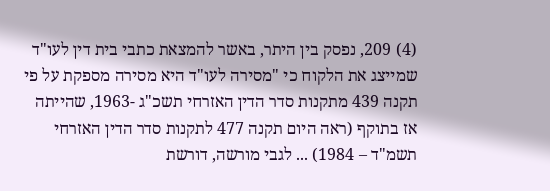(4) 209, נפסק בין היתר, באשר להמצאת כתבי בית דין לעו"ד שמייצג את הלקוח כי "מסירה לעו"ד היא מסירה מספקת על פי תקנה 439 מתקנות סדר הדין האזרחי תשכ"ג -1963, שהייתה אז בתוקף (ראה היום תקנה 477 לתקנות סדר הדין האזרחי תשמ"ד – 1984) ... לגבי מורשה, דורשת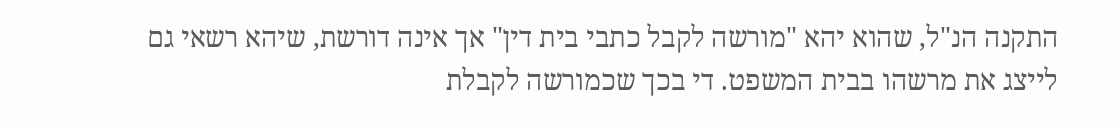התקנה הנ"ל, שהוא יהא "מורשה לקבל כתבי בית דין" אך אינה דורשת, שיהא רשאי גם לייצג את מרשהו בבית המשפט. די בכך שכמורשה לקבלת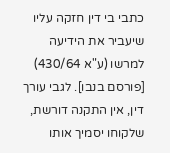כתבי בי דין חזקה עליו שיעביר את הידיעה למרשו (ע"א 430/64) [פורסם בנבו]. לגבי עורך דין, אין התקנה דורשת, שלקוחו יסמיך אותו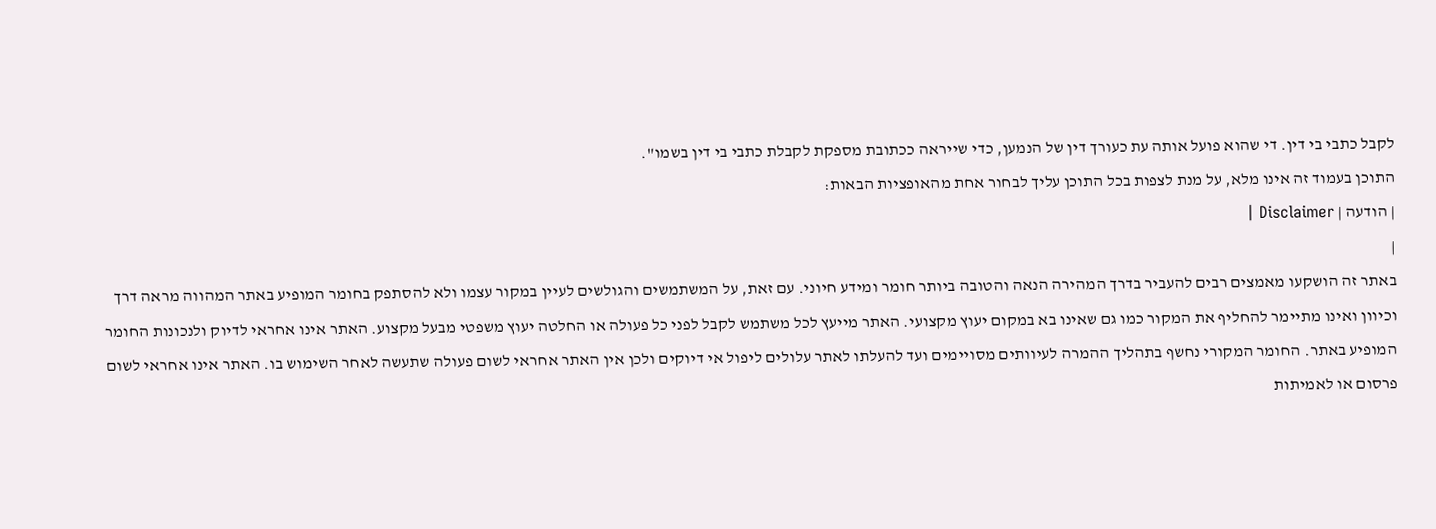לקבל כתבי בי דין. די שהוא פועל אותה עת כעורך דין של הנמען, כדי שייראה ככתובת מספקת לקבלת כתבי בי דין בשמו".
התוכן בעמוד זה אינו מלא, על מנת לצפות בכל התוכן עליך לבחור אחת מהאופציות הבאות:
| הודעה | Disclaimer |
|
באתר זה הושקעו מאמצים רבים להעביר בדרך המהירה הנאה והטובה ביותר חומר ומידע חיוני. עם זאת, על המשתמשים והגולשים לעיין במקור עצמו ולא להסתפק בחומר המופיע באתר המהווה מראה דרך וכיוון ואינו מתיימר להחליף את המקור כמו גם שאינו בא במקום יעוץ מקצועי. האתר מייעץ לכל משתמש לקבל לפני כל פעולה או החלטה יעוץ משפטי מבעל מקצוע. האתר אינו אחראי לדיוק ולנכונות החומר המופיע באתר. החומר המקורי נחשף בתהליך ההמרה לעיוותים מסויימים ועד להעלתו לאתר עלולים ליפול אי דיוקים ולכן אין האתר אחראי לשום פעולה שתעשה לאחר השימוש בו. האתר אינו אחראי לשום פרסום או לאמיתות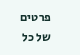פרטים של כל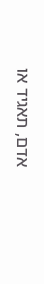אדם, תאגיד או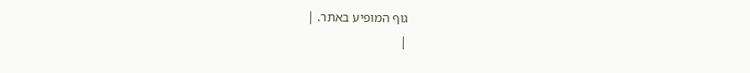גוף המופיע באתר. |
|